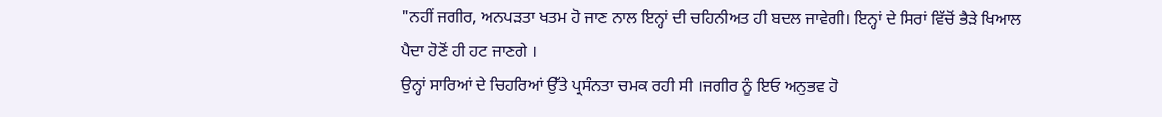"ਨਹੀਂ ਜਗੀਰ, ਅਨਪੜਤਾ ਖਤਮ ਹੋ ਜਾਣ ਨਾਲ ਇਨ੍ਹਾਂ ਦੀ ਚਹਿਨੀਅਤ ਹੀ ਬਦਲ ਜਾਵੇਗੀ। ਇਨ੍ਹਾਂ ਦੇ ਸਿਰਾਂ ਵਿੱਚੋਂ ਭੈੜੇ ਖਿਆਲ ਪੈਦਾ ਹੋਣੋਂ ਹੀ ਹਟ ਜਾਣਗੇ ।
ਉਨ੍ਹਾਂ ਸਾਰਿਆਂ ਦੇ ਚਿਹਰਿਆਂ ਉੱਤੇ ਪ੍ਰਸੰਨਤਾ ਚਮਕ ਰਹੀ ਸੀ ।ਜਗੀਰ ਨੂੰ ਇਓ ਅਨੁਭਵ ਹੋ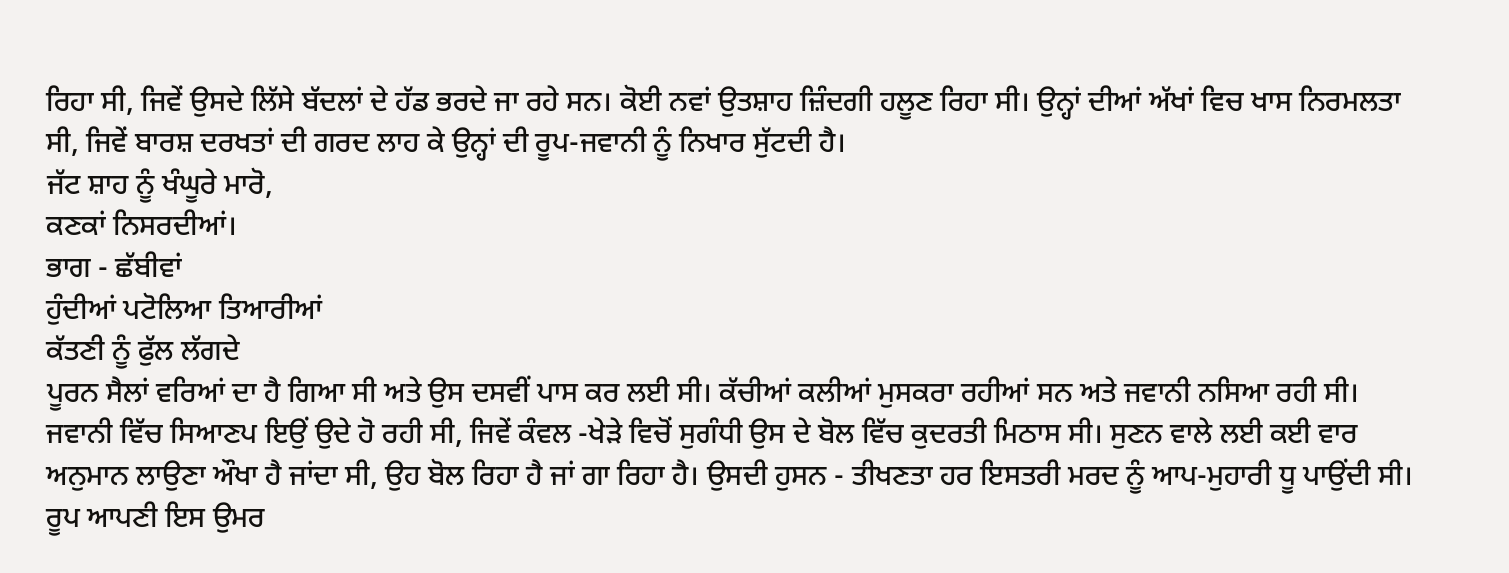ਰਿਹਾ ਸੀ, ਜਿਵੇਂ ਉਸਦੇ ਲਿੱਸੇ ਬੱਦਲਾਂ ਦੇ ਹੱਡ ਭਰਦੇ ਜਾ ਰਹੇ ਸਨ। ਕੋਈ ਨਵਾਂ ਉਤਸ਼ਾਹ ਜ਼ਿੰਦਗੀ ਹਲੂਣ ਰਿਹਾ ਸੀ। ਉਨ੍ਹਾਂ ਦੀਆਂ ਅੱਖਾਂ ਵਿਚ ਖਾਸ ਨਿਰਮਲਤਾ ਸੀ, ਜਿਵੇਂ ਬਾਰਸ਼ ਦਰਖਤਾਂ ਦੀ ਗਰਦ ਲਾਹ ਕੇ ਉਨ੍ਹਾਂ ਦੀ ਰੂਪ-ਜਵਾਨੀ ਨੂੰ ਨਿਖਾਰ ਸੁੱਟਦੀ ਹੈ।
ਜੱਟ ਸ਼ਾਹ ਨੂੰ ਖੰਘੂਰੇ ਮਾਰੋ,
ਕਣਕਾਂ ਨਿਸਰਦੀਆਂ।
ਭਾਗ - ਛੱਬੀਵਾਂ
ਹੁੰਦੀਆਂ ਪਟੋਲਿਆ ਤਿਆਰੀਆਂ
ਕੱਤਣੀ ਨੂੰ ਫੁੱਲ ਲੱਗਦੇ
ਪੂਰਨ ਸੈਲਾਂ ਵਰਿਆਂ ਦਾ ਹੈ ਗਿਆ ਸੀ ਅਤੇ ਉਸ ਦਸਵੀਂ ਪਾਸ ਕਰ ਲਈ ਸੀ। ਕੱਚੀਆਂ ਕਲੀਆਂ ਮੁਸਕਰਾ ਰਹੀਆਂ ਸਨ ਅਤੇ ਜਵਾਨੀ ਨਸਿਆ ਰਹੀ ਸੀ। ਜਵਾਨੀ ਵਿੱਚ ਸਿਆਣਪ ਇਉਂ ਉਦੇ ਹੋ ਰਹੀ ਸੀ, ਜਿਵੇਂ ਕੰਵਲ -ਖੇੜੇ ਵਿਚੋਂ ਸੁਗੰਧੀ ਉਸ ਦੇ ਬੋਲ ਵਿੱਚ ਕੁਦਰਤੀ ਮਿਠਾਸ ਸੀ। ਸੁਣਨ ਵਾਲੇ ਲਈ ਕਈ ਵਾਰ ਅਨੁਮਾਨ ਲਾਉਣਾ ਔਖਾ ਹੈ ਜਾਂਦਾ ਸੀ, ਉਹ ਬੋਲ ਰਿਹਾ ਹੈ ਜਾਂ ਗਾ ਰਿਹਾ ਹੈ। ਉਸਦੀ ਹੁਸਨ - ਤੀਖਣਤਾ ਹਰ ਇਸਤਰੀ ਮਰਦ ਨੂੰ ਆਪ-ਮੁਹਾਰੀ ਧੂ ਪਾਉਂਦੀ ਸੀ।
ਰੂਪ ਆਪਣੀ ਇਸ ਉਮਰ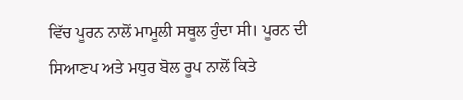ਵਿੱਚ ਪੂਰਨ ਨਾਲੋਂ ਮਾਮੂਲੀ ਸਥੂਲ ਹੁੰਦਾ ਸੀ। ਪੂਰਨ ਦੀ ਸਿਆਣਪ ਅਤੇ ਮਧੁਰ ਬੋਲ ਰੂਪ ਨਾਲੋਂ ਕਿਤੇ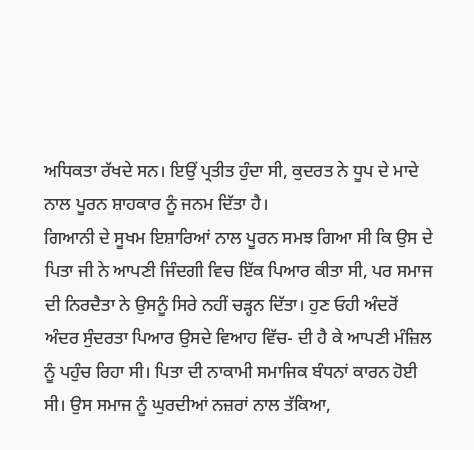ਅਧਿਕਤਾ ਰੱਖਦੇ ਸਨ। ਇਉਂ ਪ੍ਰਤੀਤ ਹੁੰਦਾ ਸੀ, ਕੁਦਰਤ ਨੇ ਧੂਪ ਦੇ ਮਾਦੇ ਨਾਲ ਪੂਰਨ ਸ਼ਾਹਕਾਰ ਨੂੰ ਜਨਮ ਦਿੱਤਾ ਹੈ।
ਗਿਆਨੀ ਦੇ ਸੂਖਮ ਇਸ਼ਾਰਿਆਂ ਨਾਲ ਪੂਰਨ ਸਮਝ ਗਿਆ ਸੀ ਕਿ ਉਸ ਦੇ ਪਿਤਾ ਜੀ ਨੇ ਆਪਣੀ ਜਿੰਦਗੀ ਵਿਚ ਇੱਕ ਪਿਆਰ ਕੀਤਾ ਸੀ, ਪਰ ਸਮਾਜ ਦੀ ਨਿਰਦੈਤਾ ਨੇ ਉਸਨੂੰ ਸਿਰੇ ਨਹੀਂ ਚੜ੍ਹਨ ਦਿੱਤਾ। ਹੁਣ ਓਹੀ ਅੰਦਰੋਂ ਅੰਦਰ ਸੁੰਦਰਤਾ ਪਿਆਰ ਉਸਦੇ ਵਿਆਹ ਵਿੱਚ- ਦੀ ਹੈ ਕੇ ਆਪਣੀ ਮੰਜ਼ਿਲ ਨੂੰ ਪਹੁੰਚ ਰਿਹਾ ਸੀ। ਪਿਤਾ ਦੀ ਨਾਕਾਮੀ ਸਮਾਜਿਕ ਬੰਧਨਾਂ ਕਾਰਨ ਹੋਈ ਸੀ। ਉਸ ਸਮਾਜ ਨੂੰ ਘੁਰਦੀਆਂ ਨਜ਼ਰਾਂ ਨਾਲ ਤੱਕਿਆ,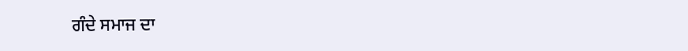ਗੰਦੇ ਸਮਾਜ ਦਾ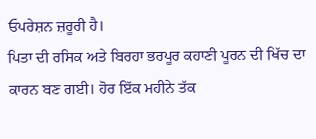ਓਪਰੇਸ਼ਨ ਜ਼ਰੂਰੀ ਹੈ।
ਪਿਤਾ ਦੀ ਰਸਿਕ ਅਤੇ ਬਿਰਹਾ ਭਰਪੂਰ ਕਹਾਣੀ ਪੂਰਨ ਦੀ ਖਿੱਚ ਦਾ ਕਾਰਨ ਬਣ ਗਈ। ਹੋਰ ਇੱਕ ਮਹੀਨੇ ਤੱਕ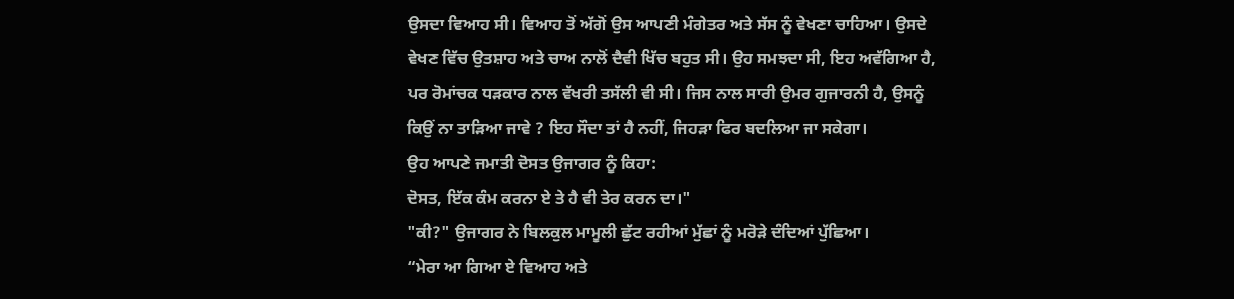ਉਸਦਾ ਵਿਆਹ ਸੀ। ਵਿਆਹ ਤੋਂ ਅੱਗੋਂ ਉਸ ਆਪਣੀ ਮੰਗੇਤਰ ਅਤੇ ਸੱਸ ਨੂੰ ਵੇਖਣਾ ਚਾਹਿਆ। ਉਸਦੇ ਵੇਖਣ ਵਿੱਚ ਉਤਸ਼ਾਹ ਅਤੇ ਚਾਅ ਨਾਲੋਂ ਦੈਵੀ ਖਿੱਚ ਬਹੁਤ ਸੀ। ਉਹ ਸਮਝਦਾ ਸੀ, ਇਹ ਅਵੱਗਿਆ ਹੈ, ਪਰ ਰੋਮਾਂਚਕ ਧੜਕਾਰ ਨਾਲ ਵੱਖਰੀ ਤਸੱਲੀ ਵੀ ਸੀ। ਜਿਸ ਨਾਲ ਸਾਰੀ ਉਮਰ ਗੁਜਾਰਨੀ ਹੈ, ਉਸਨੂੰ ਕਿਉਂ ਨਾ ਤਾੜਿਆ ਜਾਵੇ ? ਇਹ ਸੌਦਾ ਤਾਂ ਹੈ ਨਹੀਂ, ਜਿਹੜਾ ਫਿਰ ਬਦਲਿਆ ਜਾ ਸਕੇਗਾ।
ਉਹ ਆਪਣੇ ਜਮਾਤੀ ਦੋਸਤ ਉਜਾਗਰ ਨੂੰ ਕਿਹਾ:
ਦੋਸਤ, ਇੱਕ ਕੰਮ ਕਰਨਾ ਏ ਤੇ ਹੈ ਵੀ ਤੇਰ ਕਰਨ ਦਾ।"
"ਕੀ?" ਉਜਾਗਰ ਨੇ ਬਿਲਕੁਲ ਮਾਮੂਲੀ ਛੁੱਟ ਰਹੀਆਂ ਮੁੱਛਾਂ ਨੂੰ ਮਰੋੜੇ ਦੰਦਿਆਂ ਪੁੱਛਿਆ।
“ਮੇਰਾ ਆ ਗਿਆ ਏ ਵਿਆਹ ਅਤੇ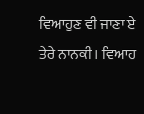ਵਿਆਹੁਣ ਵੀ ਜਾਣਾ ਏ ਤੇਰੇ ਨਾਨਕੀ। ਵਿਆਹ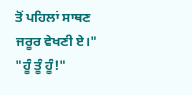ਤੋਂ ਪਹਿਲਾਂ ਸਾਥਣ ਜਰੂਰ ਵੇਖਣੀ ਏ।"
"ਹੂੰ ਤੂੰ ਹੂੰ!"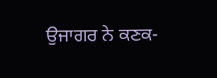ਉਜਾਗਰ ਨੇ ਕਣਕ-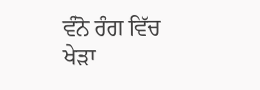ਵੰਨੋ ਰੰਗ ਵਿੱਚ ਖੇੜਾ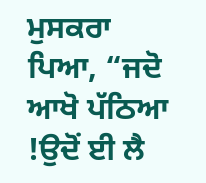ਮੁਸਕਰਾ ਪਿਆ, “ਜਦੋ ਆਖੋ ਪੱਠਿਆ !ਉਦੋਂ ਈ ਲੈ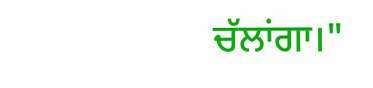ਚੱਲਾਂਗਾ।"